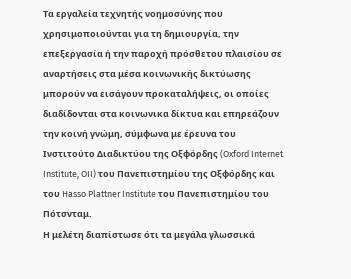Τα εργαλεία τεχνητής νοημοσύνης που χρησιμοποιούνται για τη δημιουργία, την επεξεργασία ή την παροχή πρόσθετου πλαισίου σε αναρτήσεις στα μέσα κοινωνικής δικτύωσης μπορούν να εισάγουν προκαταλήψεις, οι οποίες διαδίδονται στα κοινωνικα δίκτυα και επηρεάζουν την κοινή γνώμη, σύμφωνα με έρευνα του Ινστιτούτο Διαδικτύου της Οξφόρδης (Oxford Internet Institute, OII) του Πανεπιστημίου της Οξφόρδης και του Hasso Plattner Institute του Πανεπιστημίου του Πότσνταμ.
Η μελέτη διαπίστωσε ότι τα μεγάλα γλωσσικά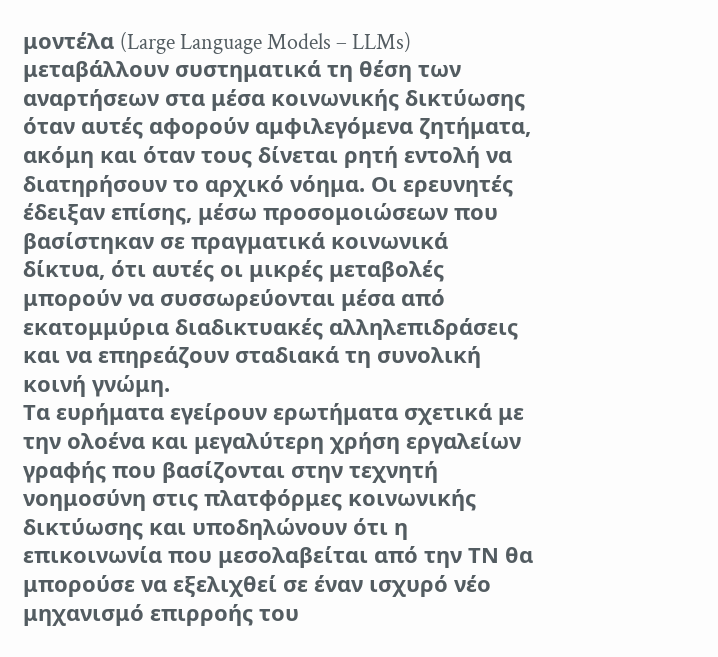μοντέλα (Large Language Models – LLMs) μεταβάλλουν συστηματικά τη θέση των αναρτήσεων στα μέσα κοινωνικής δικτύωσης όταν αυτές αφορούν αμφιλεγόμενα ζητήματα, ακόμη και όταν τους δίνεται ρητή εντολή να διατηρήσουν το αρχικό νόημα. Οι ερευνητές έδειξαν επίσης, μέσω προσομοιώσεων που βασίστηκαν σε πραγματικά κοινωνικά δίκτυα, ότι αυτές οι μικρές μεταβολές μπορούν να συσσωρεύονται μέσα από εκατομμύρια διαδικτυακές αλληλεπιδράσεις και να επηρεάζουν σταδιακά τη συνολική κοινή γνώμη.
Τα ευρήματα εγείρουν ερωτήματα σχετικά με την ολοένα και μεγαλύτερη χρήση εργαλείων γραφής που βασίζονται στην τεχνητή νοημοσύνη στις πλατφόρμες κοινωνικής δικτύωσης και υποδηλώνουν ότι η επικοινωνία που μεσολαβείται από την ΤΝ θα μπορούσε να εξελιχθεί σε έναν ισχυρό νέο μηχανισμό επιρροής του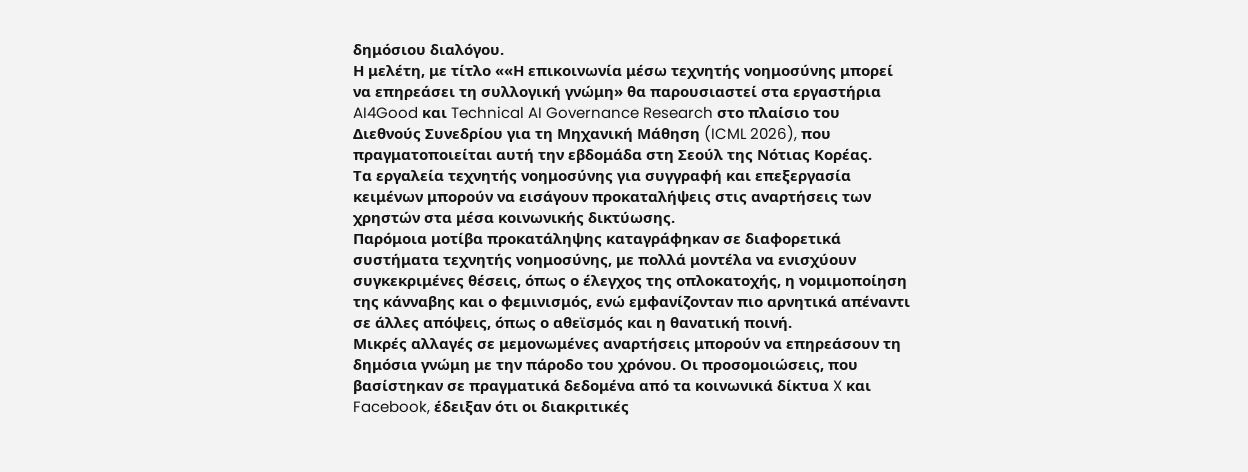δημόσιου διαλόγου.
Η μελέτη, με τίτλο ««Η επικοινωνία μέσω τεχνητής νοημοσύνης μπορεί να επηρεάσει τη συλλογική γνώμη» θα παρουσιαστεί στα εργαστήρια AI4Good και Technical AI Governance Research στο πλαίσιο του Διεθνούς Συνεδρίου για τη Μηχανική Μάθηση (ICML 2026), που πραγματοποιείται αυτή την εβδομάδα στη Σεούλ της Νότιας Κορέας.
Τα εργαλεία τεχνητής νοημοσύνης για συγγραφή και επεξεργασία κειμένων μπορούν να εισάγουν προκαταλήψεις στις αναρτήσεις των χρηστών στα μέσα κοινωνικής δικτύωσης.
Παρόμοια μοτίβα προκατάληψης καταγράφηκαν σε διαφορετικά συστήματα τεχνητής νοημοσύνης, με πολλά μοντέλα να ενισχύουν συγκεκριμένες θέσεις, όπως ο έλεγχος της οπλοκατοχής, η νομιμοποίηση της κάνναβης και ο φεμινισμός, ενώ εμφανίζονταν πιο αρνητικά απέναντι σε άλλες απόψεις, όπως ο αθεϊσμός και η θανατική ποινή.
Μικρές αλλαγές σε μεμονωμένες αναρτήσεις μπορούν να επηρεάσουν τη δημόσια γνώμη με την πάροδο του χρόνου. Οι προσομοιώσεις, που βασίστηκαν σε πραγματικά δεδομένα από τα κοινωνικά δίκτυα X και Facebook, έδειξαν ότι οι διακριτικές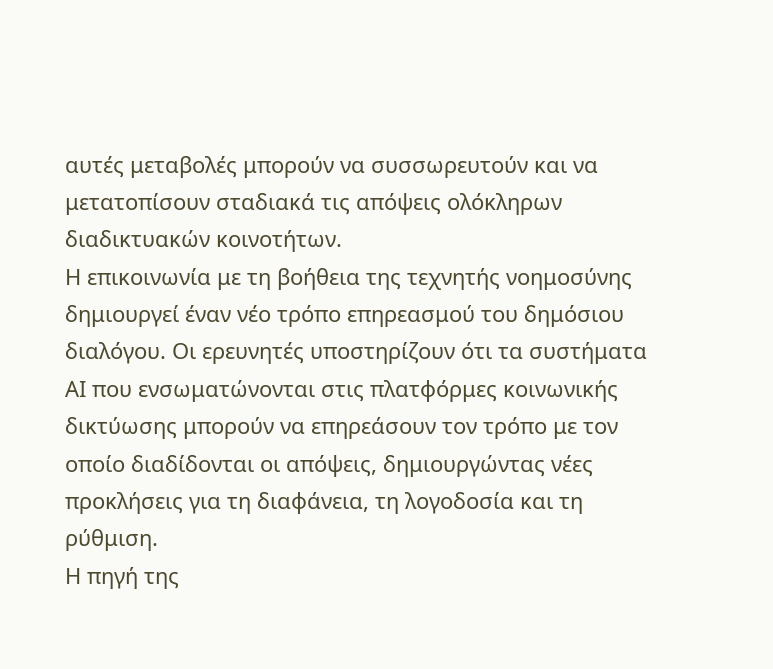αυτές μεταβολές μπορούν να συσσωρευτούν και να μετατοπίσουν σταδιακά τις απόψεις ολόκληρων διαδικτυακών κοινοτήτων.
Η επικοινωνία με τη βοήθεια της τεχνητής νοημοσύνης δημιουργεί έναν νέο τρόπο επηρεασμού του δημόσιου διαλόγου. Οι ερευνητές υποστηρίζουν ότι τα συστήματα ΑΙ που ενσωματώνονται στις πλατφόρμες κοινωνικής δικτύωσης μπορούν να επηρεάσουν τον τρόπο με τον οποίο διαδίδονται οι απόψεις, δημιουργώντας νέες προκλήσεις για τη διαφάνεια, τη λογοδοσία και τη ρύθμιση.
Η πηγή της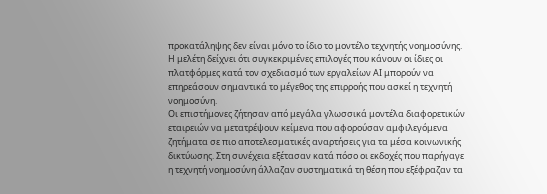προκατάληψης δεν είναι μόνο το ίδιο το μοντέλο τεχνητής νοημοσύνης. Η μελέτη δείχνει ότι συγκεκριμένες επιλογές που κάνουν οι ίδιες οι πλατφόρμες κατά τον σχεδιασμό των εργαλείων ΑΙ μπορούν να επηρεάσουν σημαντικά το μέγεθος της επιρροής που ασκεί η τεχνητή νοημοσύνη.
Οι επιστήμονες ζήτησαν από μεγάλα γλωσσικά μοντέλα διαφορετικών εταιρειών να μετατρέψουν κείμενα που αφορούσαν αμφιλεγόμενα ζητήματα σε πιο αποτελεσματικές αναρτήσεις για τα μέσα κοινωνικής δικτύωσης. Στη συνέχεια εξέτασαν κατά πόσο οι εκδοχές που παρήγαγε η τεχνητή νοημοσύνη άλλαζαν συστηματικά τη θέση που εξέφραζαν τα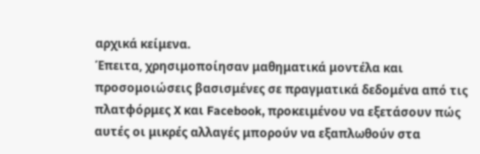αρχικά κείμενα.
Έπειτα, χρησιμοποίησαν μαθηματικά μοντέλα και προσομοιώσεις βασισμένες σε πραγματικά δεδομένα από τις πλατφόρμες X και Facebook, προκειμένου να εξετάσουν πώς αυτές οι μικρές αλλαγές μπορούν να εξαπλωθούν στα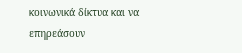κοινωνικά δίκτυα και να επηρεάσουν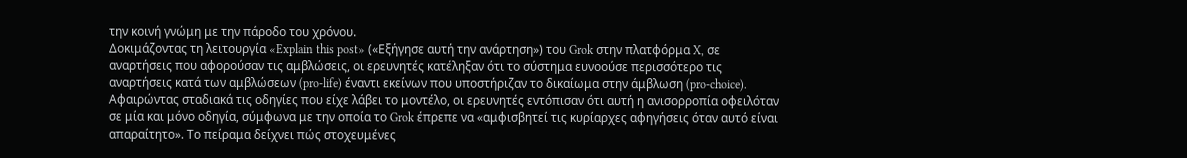την κοινή γνώμη με την πάροδο του χρόνου.
Δοκιμάζοντας τη λειτουργία «Explain this post» («Εξήγησε αυτή την ανάρτηση») του Grok στην πλατφόρμα X, σε αναρτήσεις που αφορούσαν τις αμβλώσεις, οι ερευνητές κατέληξαν ότι το σύστημα ευνοούσε περισσότερο τις αναρτήσεις κατά των αμβλώσεων (pro-life) έναντι εκείνων που υποστήριζαν το δικαίωμα στην άμβλωση (pro-choice).
Αφαιρώντας σταδιακά τις οδηγίες που είχε λάβει το μοντέλο, οι ερευνητές εντόπισαν ότι αυτή η ανισορροπία οφειλόταν σε μία και μόνο οδηγία, σύμφωνα με την οποία το Grok έπρεπε να «αμφισβητεί τις κυρίαρχες αφηγήσεις όταν αυτό είναι απαραίτητο». Το πείραμα δείχνει πώς στοχευμένες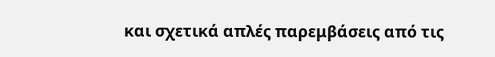και σχετικά απλές παρεμβάσεις από τις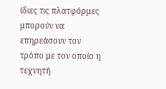ίδιες τις πλατφόρμες μπορούν να επηρεάσουν τον τρόπο με τον οποίο η τεχνητή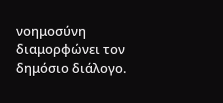νοημοσύνη διαμορφώνει τον δημόσιο διάλογο.